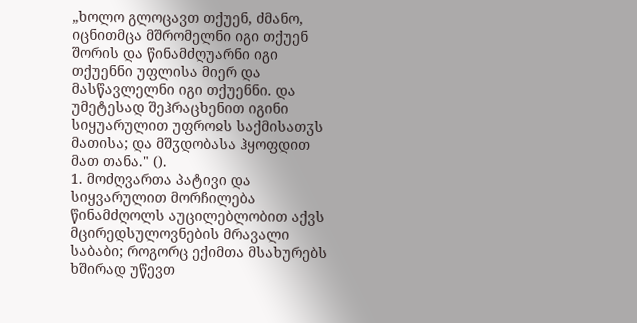„ხოლო გლოცავთ თქუენ, ძმანო, იცნითმცა მშრომელნი იგი თქუენ შორის და წინამძღუარნი იგი თქუენნი უფლისა მიერ და მასწავლელნი იგი თქუენნი. და უმეტესად შეჰრაცხენით იგინი სიყუარულით უფროჲს საქმისათჳს მათისა; და მშჳდობასა ჰყოფდით მათ თანა." ().
1. მოძღვართა პატივი და სიყვარულით მორჩილება
წინამძღოლს აუცილებლობით აქვს მცირედსულოვნების მრავალი საბაბი; როგორც ექიმთა მსახურებს ხშირად უწევთ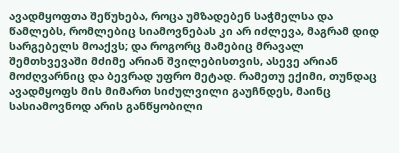ავადმყოფთა შეწუხება, როცა უმზადებენ საჭმელსა და წამლებს, რომლებიც სიამოვნებას კი არ იძლევა, მაგრამ დიდ სარგებელს მოაქვს; და როგორც მამებიც მრავალ შემთხვევაში მძიმე არიან შვილებისთვის, ასევე არიან მოძღვარნიც და ბევრად უფრო მეტად. რამეთუ ექიმი, თუნდაც ავადმყოფს მის მიმართ სიძულვილი გაუჩნდეს, მაინც სასიამოვნოდ არის განწყობილი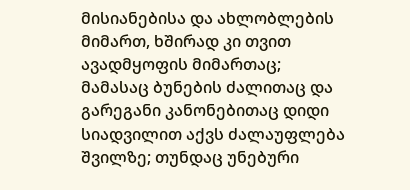მისიანებისა და ახლობლების მიმართ, ხშირად კი თვით ავადმყოფის მიმართაც; მამასაც ბუნების ძალითაც და გარეგანი კანონებითაც დიდი სიადვილით აქვს ძალაუფლება შვილზე; თუნდაც უნებური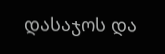დასაჯოს და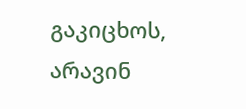გაკიცხოს, არავინ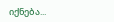იქნება...